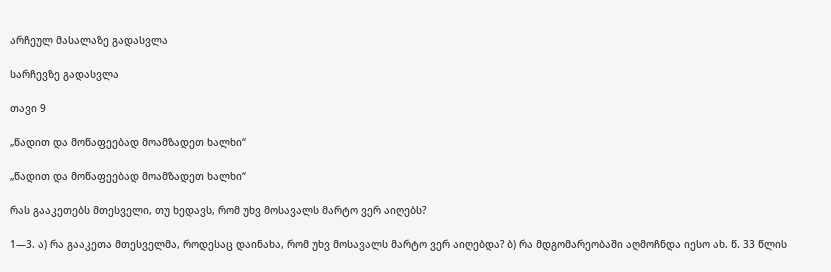არჩეულ მასალაზე გადასვლა

სარჩევზე გადასვლა

თავი 9

„წადით და მოწაფეებად მოამზადეთ ხალხი“

„წადით და მოწაფეებად მოამზადეთ ხალხი“

რას გააკეთებს მთესველი, თუ ხედავს, რომ უხვ მოსავალს მარტო ვერ აიღებს?

1—3. ა) რა გააკეთა მთესველმა, როდესაც დაინახა, რომ უხვ მოსავალს მარტო ვერ აიღებდა? ბ) რა მდგომარეობაში აღმოჩნდა იესო ახ. წ. 33 წლის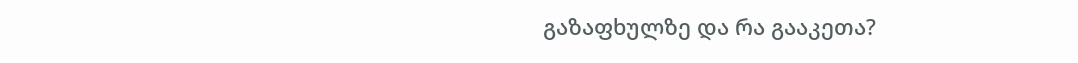გაზაფხულზე და რა გააკეთა?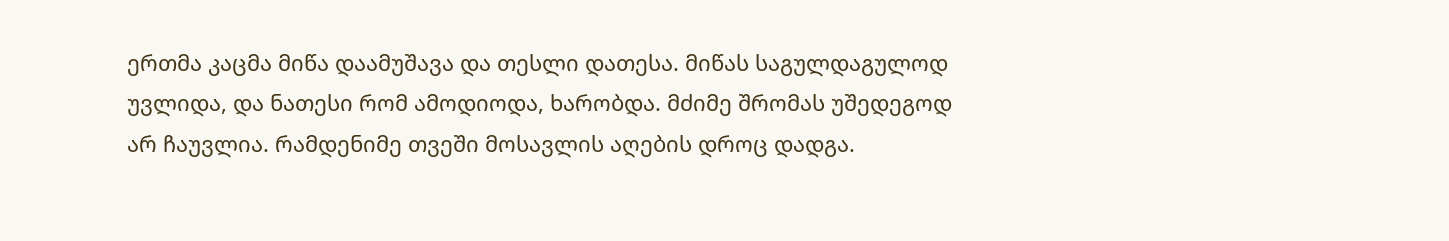ერთმა კაცმა მიწა დაამუშავა და თესლი დათესა. მიწას საგულდაგულოდ უვლიდა, და ნათესი რომ ამოდიოდა, ხარობდა. მძიმე შრომას უშედეგოდ არ ჩაუვლია. რამდენიმე თვეში მოსავლის აღების დროც დადგა.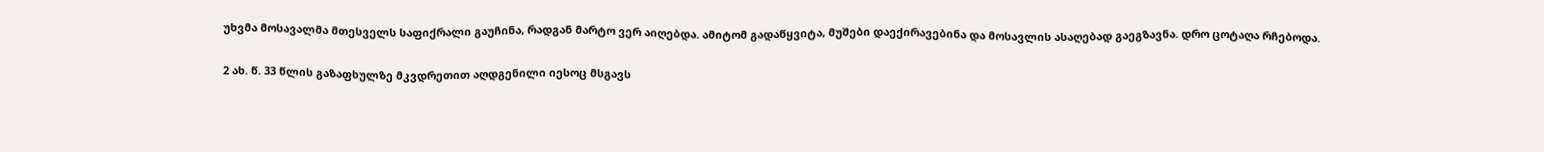უხვმა მოსავალმა მთესველს საფიქრალი გაუჩინა, რადგან მარტო ვერ აიღებდა. ამიტომ გადაწყვიტა, მუშები დაექირავებინა და მოსავლის ასაღებად გაეგზავნა. დრო ცოტაღა რჩებოდა.

2 ახ. წ. 33 წლის გაზაფხულზე მკვდრეთით აღდგენილი იესოც მსგავს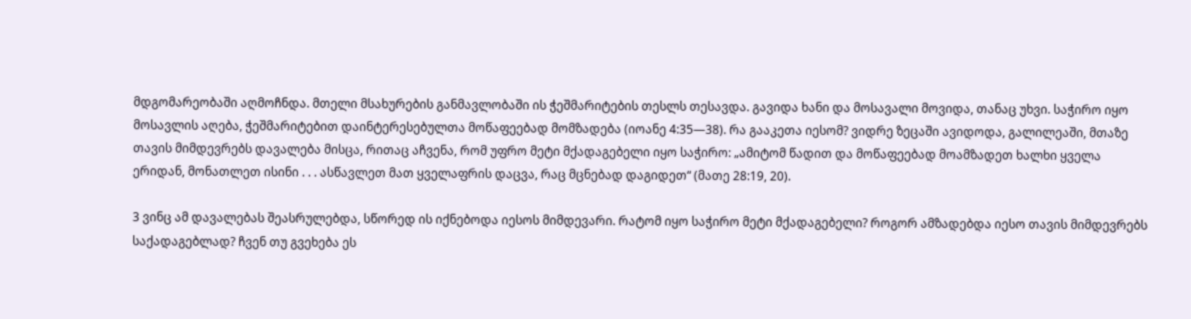მდგომარეობაში აღმოჩნდა. მთელი მსახურების განმავლობაში ის ჭეშმარიტების თესლს თესავდა. გავიდა ხანი და მოსავალი მოვიდა, თანაც უხვი. საჭირო იყო მოსავლის აღება, ჭეშმარიტებით დაინტერესებულთა მოწაფეებად მომზადება (იოანე 4:35—38). რა გააკეთა იესომ? ვიდრე ზეცაში ავიდოდა, გალილეაში, მთაზე თავის მიმდევრებს დავალება მისცა, რითაც აჩვენა, რომ უფრო მეტი მქადაგებელი იყო საჭირო: „ამიტომ წადით და მოწაფეებად მოამზადეთ ხალხი ყველა ერიდან, მონათლეთ ისინი . . . ასწავლეთ მათ ყველაფრის დაცვა, რაც მცნებად დაგიდეთ“ (მათე 28:19, 20).

3 ვინც ამ დავალებას შეასრულებდა, სწორედ ის იქნებოდა იესოს მიმდევარი. რატომ იყო საჭირო მეტი მქადაგებელი? როგორ ამზადებდა იესო თავის მიმდევრებს საქადაგებლად? ჩვენ თუ გვეხება ეს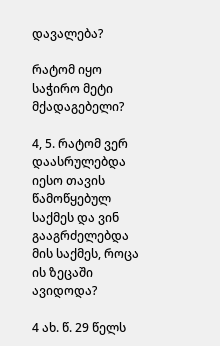დავალება?

რატომ იყო საჭირო მეტი მქადაგებელი?

4, 5. რატომ ვერ დაასრულებდა იესო თავის წამოწყებულ საქმეს და ვინ გააგრძელებდა მის საქმეს, როცა ის ზეცაში ავიდოდა?

4 ახ. წ. 29 წელს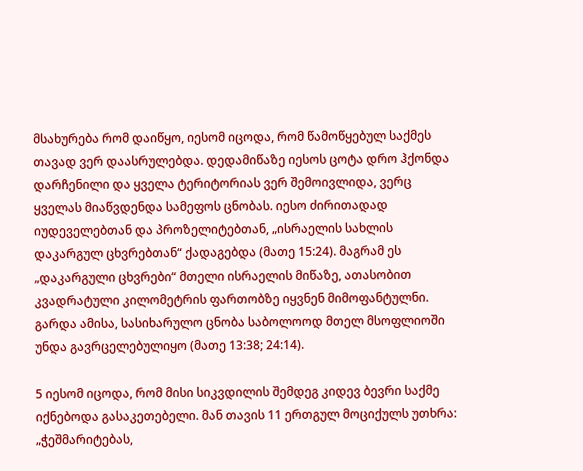მსახურება რომ დაიწყო, იესომ იცოდა, რომ წამოწყებულ საქმეს თავად ვერ დაასრულებდა. დედამიწაზე იესოს ცოტა დრო ჰქონდა დარჩენილი და ყველა ტერიტორიას ვერ შემოივლიდა, ვერც ყველას მიაწვდენდა სამეფოს ცნობას. იესო ძირითადად იუდეველებთან და პროზელიტებთან, „ისრაელის სახლის დაკარგულ ცხვრებთან“ ქადაგებდა (მათე 15:24). მაგრამ ეს „დაკარგული ცხვრები“ მთელი ისრაელის მიწაზე, ათასობით კვადრატული კილომეტრის ფართობზე იყვნენ მიმოფანტულნი. გარდა ამისა, სასიხარულო ცნობა საბოლოოდ მთელ მსოფლიოში უნდა გავრცელებულიყო (მათე 13:38; 24:14).

5 იესომ იცოდა, რომ მისი სიკვდილის შემდეგ კიდევ ბევრი საქმე იქნებოდა გასაკეთებელი. მან თავის 11 ერთგულ მოციქულს უთხრა: „ჭეშმარიტებას,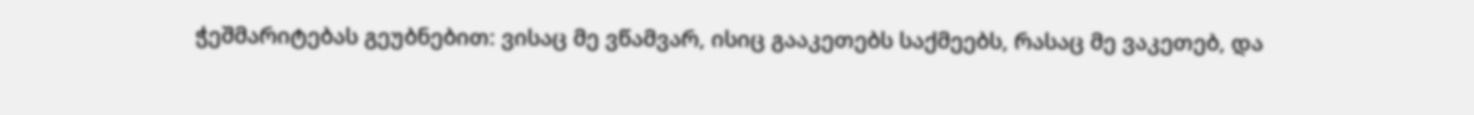ჭეშმარიტებას გეუბნებით: ვისაც მე ვწამვარ, ისიც გააკეთებს საქმეებს, რასაც მე ვაკეთებ, და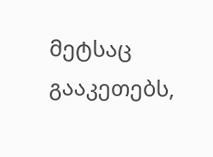მეტსაც გააკეთებს,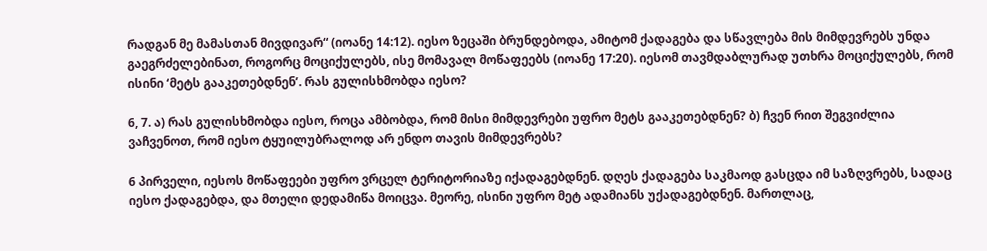რადგან მე მამასთან მივდივარ“ (იოანე 14:12). იესო ზეცაში ბრუნდებოდა, ამიტომ ქადაგება და სწავლება მის მიმდევრებს უნდა გაეგრძელებინათ, როგორც მოციქულებს, ისე მომავალ მოწაფეებს (იოანე 17:20). იესომ თავმდაბლურად უთხრა მოციქულებს, რომ ისინი ‘მეტს გააკეთებდნენ’. რას გულისხმობდა იესო?

6, 7. ა) რას გულისხმობდა იესო, როცა ამბობდა, რომ მისი მიმდევრები უფრო მეტს გააკეთებდნენ? ბ) ჩვენ რით შეგვიძლია ვაჩვენოთ, რომ იესო ტყუილუბრალოდ არ ენდო თავის მიმდევრებს?

6 პირველი, იესოს მოწაფეები უფრო ვრცელ ტერიტორიაზე იქადაგებდნენ. დღეს ქადაგება საკმაოდ გასცდა იმ საზღვრებს, სადაც იესო ქადაგებდა, და მთელი დედამიწა მოიცვა. მეორე, ისინი უფრო მეტ ადამიანს უქადაგებდნენ. მართლაც,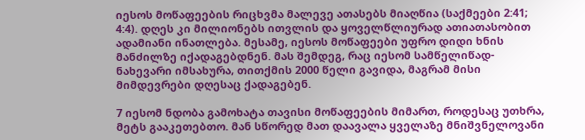იესოს მოწაფეების რიცხვმა მალევე ათასებს მიაღწია (საქმეები 2:41; 4:4). დღეს კი მილიონებს ითვლის და ყოველწლიურად ათიათასობით ადამიანი ინათლება. მესამე, იესოს მოწაფეები უფრო დიდი ხნის მანძილზე იქადაგებდნენ. მას შემდეგ, რაც იესომ სამწელიწად-ნახევარი იმსახურა, თითქმის 2000 წელი გავიდა, მაგრამ მისი მიმდევრები დღესაც ქადაგებენ.

7 იესომ ნდობა გამოხატა თავისი მოწაფეების მიმართ, როდესაც უთხრა, მეტს გააკეთებთო. მან სწორედ მათ დაავალა ყველაზე მნიშვნელოვანი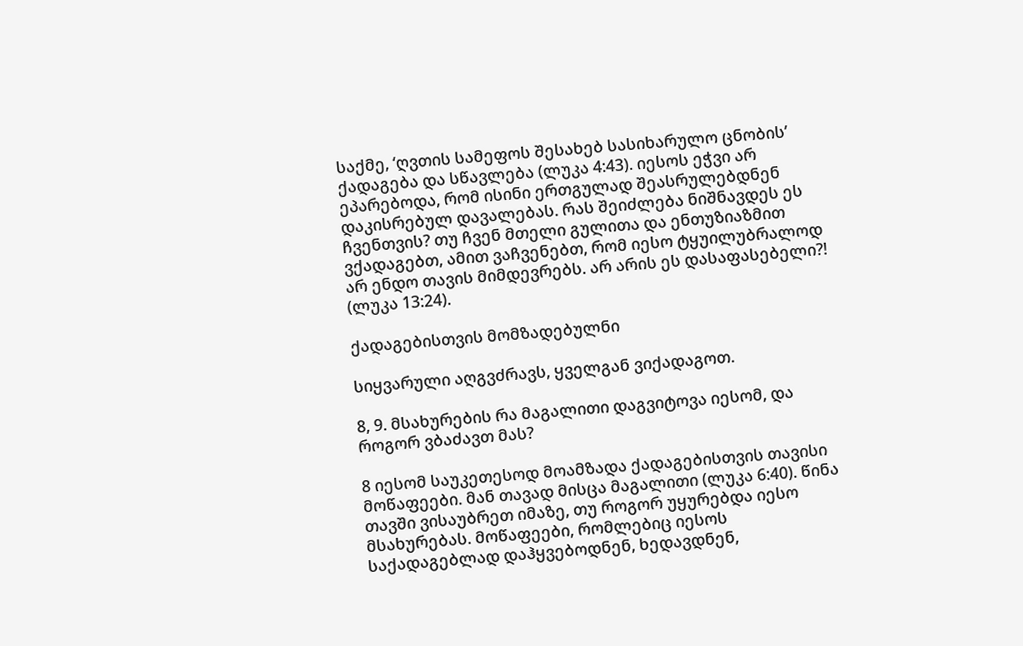საქმე, ‘ღვთის სამეფოს შესახებ სასიხარულო ცნობის’ ქადაგება და სწავლება (ლუკა 4:43). იესოს ეჭვი არ ეპარებოდა, რომ ისინი ერთგულად შეასრულებდნენ დაკისრებულ დავალებას. რას შეიძლება ნიშნავდეს ეს ჩვენთვის? თუ ჩვენ მთელი გულითა და ენთუზიაზმით ვქადაგებთ, ამით ვაჩვენებთ, რომ იესო ტყუილუბრალოდ არ ენდო თავის მიმდევრებს. არ არის ეს დასაფასებელი?! (ლუკა 13:24).

ქადაგებისთვის მომზადებულნი

სიყვარული აღგვძრავს, ყველგან ვიქადაგოთ.

8, 9. მსახურების რა მაგალითი დაგვიტოვა იესომ, და როგორ ვბაძავთ მას?

8 იესომ საუკეთესოდ მოამზადა ქადაგებისთვის თავისი მოწაფეები. მან თავად მისცა მაგალითი (ლუკა 6:40). წინა თავში ვისაუბრეთ იმაზე, თუ როგორ უყურებდა იესო მსახურებას. მოწაფეები, რომლებიც იესოს საქადაგებლად დაჰყვებოდნენ, ხედავდნენ,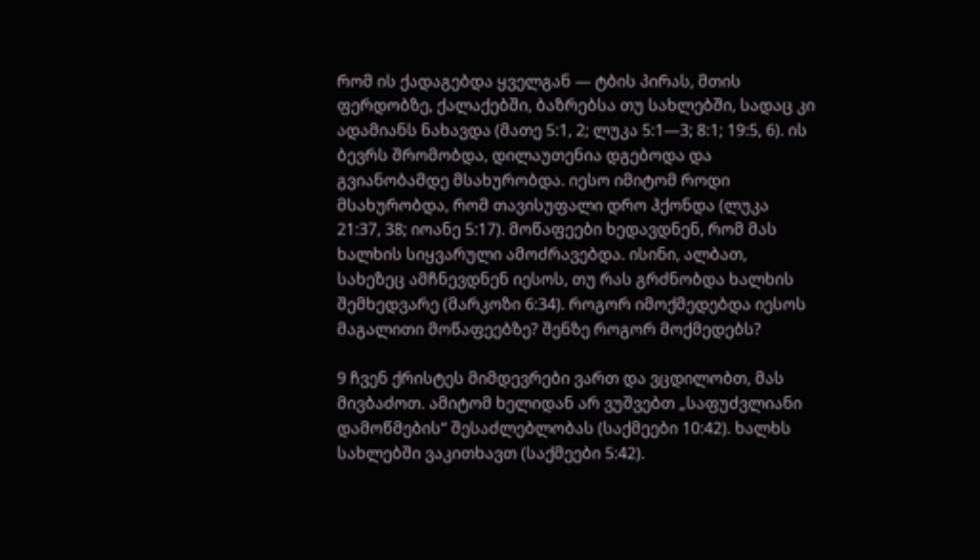რომ ის ქადაგებდა ყველგან — ტბის პირას, მთის ფერდობზე, ქალაქებში, ბაზრებსა თუ სახლებში, სადაც კი ადამიანს ნახავდა (მათე 5:1, 2; ლუკა 5:1—3; 8:1; 19:5, 6). ის ბევრს შრომობდა, დილაუთენია დგებოდა და გვიანობამდე მსახურობდა. იესო იმიტომ როდი მსახურობდა, რომ თავისუფალი დრო ჰქონდა (ლუკა 21:37, 38; იოანე 5:17). მოწაფეები ხედავდნენ, რომ მას ხალხის სიყვარული ამოძრავებდა. ისინი, ალბათ, სახეზეც ამჩნევდნენ იესოს, თუ რას გრძნობდა ხალხის შემხედვარე (მარკოზი 6:34). როგორ იმოქმედებდა იესოს მაგალითი მოწაფეებზე? შენზე როგორ მოქმედებს?

9 ჩვენ ქრისტეს მიმდევრები ვართ და ვცდილობთ, მას მივბაძოთ. ამიტომ ხელიდან არ ვუშვებთ „საფუძვლიანი დამოწმების“ შესაძლებლობას (საქმეები 10:42). ხალხს სახლებში ვაკითხავთ (საქმეები 5:42).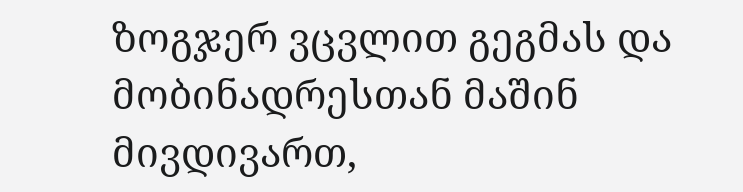ზოგჯერ ვცვლით გეგმას და მობინადრესთან მაშინ მივდივართ,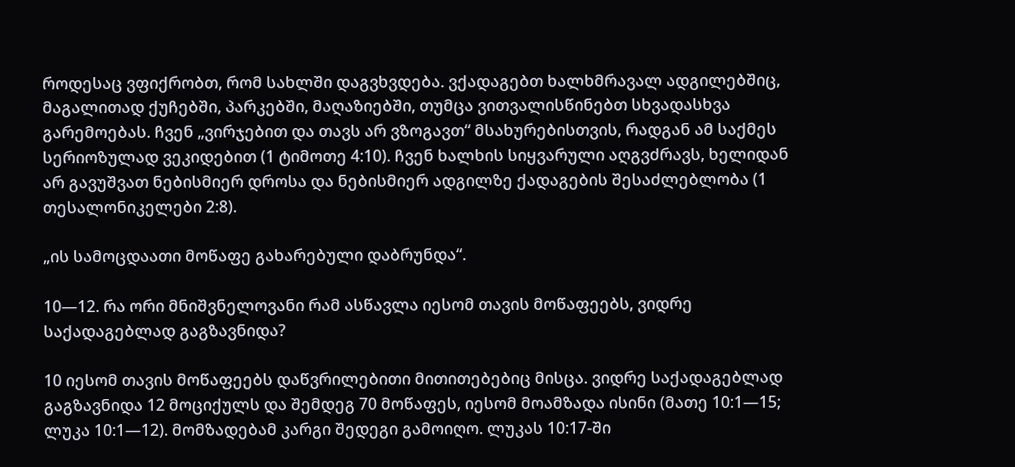როდესაც ვფიქრობთ, რომ სახლში დაგვხვდება. ვქადაგებთ ხალხმრავალ ადგილებშიც, მაგალითად ქუჩებში, პარკებში, მაღაზიებში, თუმცა ვითვალისწინებთ სხვადასხვა გარემოებას. ჩვენ „ვირჯებით და თავს არ ვზოგავთ“ მსახურებისთვის, რადგან ამ საქმეს სერიოზულად ვეკიდებით (1 ტიმოთე 4:10). ჩვენ ხალხის სიყვარული აღგვძრავს, ხელიდან არ გავუშვათ ნებისმიერ დროსა და ნებისმიერ ადგილზე ქადაგების შესაძლებლობა (1 თესალონიკელები 2:8).

„ის სამოცდაათი მოწაფე გახარებული დაბრუნდა“.

10—12. რა ორი მნიშვნელოვანი რამ ასწავლა იესომ თავის მოწაფეებს, ვიდრე საქადაგებლად გაგზავნიდა?

10 იესომ თავის მოწაფეებს დაწვრილებითი მითითებებიც მისცა. ვიდრე საქადაგებლად გაგზავნიდა 12 მოციქულს და შემდეგ 70 მოწაფეს, იესომ მოამზადა ისინი (მათე 10:1—15; ლუკა 10:1—12). მომზადებამ კარგი შედეგი გამოიღო. ლუკას 10:17-ში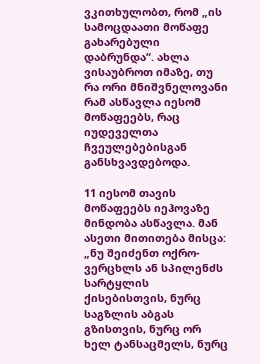ვკითხულობთ, რომ „ის სამოცდაათი მოწაფე გახარებული დაბრუნდა“. ახლა ვისაუბროთ იმაზე, თუ რა ორი მნიშვნელოვანი რამ ასწავლა იესომ მოწაფეებს, რაც იუდეველთა ჩვეულებებისგან განსხვავდებოდა.

11 იესომ თავის მოწაფეებს იეჰოვაზე მინდობა ასწავლა. მან ასეთი მითითება მისცა: „ნუ შეიძენთ ოქრო-ვერცხლს ან სპილენძს სარტყლის ქისებისთვის, ნურც საგზლის აბგას გზისთვის, ნურც ორ ხელ ტანსაცმელს, ნურც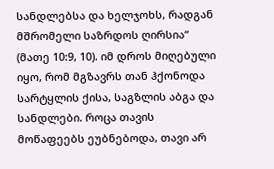სანდლებსა და ხელჯოხს, რადგან მშრომელი საზრდოს ღირსია“ (მათე 10:9, 10). იმ დროს მიღებული იყო, რომ მგზავრს თან ჰქონოდა სარტყლის ქისა, საგზლის აბგა და სანდლები. როცა თავის მოწაფეებს ეუბნებოდა, თავი არ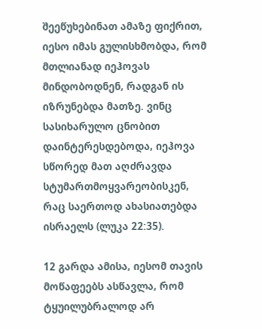შეეწუხებინათ ამაზე ფიქრით, იესო იმას გულისხმობდა, რომ მთლიანად იეჰოვას მინდობოდნენ, რადგან ის იზრუნებდა მათზე. ვინც სასიხარულო ცნობით დაინტერესდებოდა, იეჰოვა სწორედ მათ აღძრავდა სტუმართმოყვარეობისკენ, რაც საერთოდ ახასიათებდა ისრაელს (ლუკა 22:35).

12 გარდა ამისა, იესომ თავის მოწაფეებს ასწავლა, რომ ტყუილუბრალოდ არ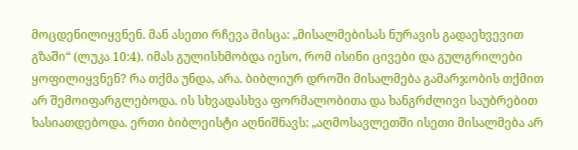მოცდენილიყვნენ. მან ასეთი რჩევა მისცა: „მისალმებისას ნურავის გადაეხვევით გზაში“ (ლუკა 10:4). იმას გულისხმობდა იესო, რომ ისინი ცივები და გულგრილები ყოფილიყვნენ? რა თქმა უნდა, არა. ბიბლიურ დროში მისალმება გამარჯობის თქმით არ შემოიფარგლებოდა. ის სხვადასხვა ფორმალობითა და ხანგრძლივი საუბრებით ხასიათდებოდა. ერთი ბიბლეისტი აღნიშნავს: „აღმოსავლეთში ისეთი მისალმება არ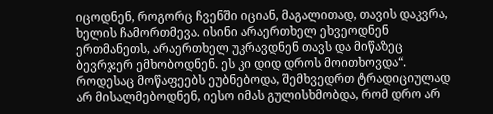იცოდნენ, როგორც ჩვენში იციან, მაგალითად, თავის დაკვრა, ხელის ჩამორთმევა. ისინი არაერთხელ ეხვეოდნენ ერთმანეთს, არაერთხელ უკრავდნენ თავს და მიწაზეც ბევრჯერ ემხობოდნენ. ეს კი დიდ დროს მოითხოვდა“. როდესაც მოწაფეებს ეუბნებოდა, შემხვედრთ ტრადიციულად არ მისალმებოდნენ, იესო იმას გულისხმობდა, რომ დრო არ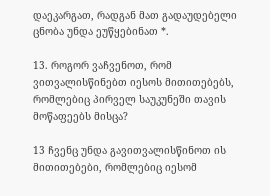დაეკარგათ, რადგან მათ გადაუდებელი ცნობა უნდა ეუწყებინათ *.

13. როგორ ვაჩვენოთ, რომ ვითვალისწინებთ იესოს მითითებებს, რომლებიც პირველ საუკუნეში თავის მოწაფეებს მისცა?

13 ჩვენც უნდა გავითვალისწინოთ ის მითითებები, რომლებიც იესომ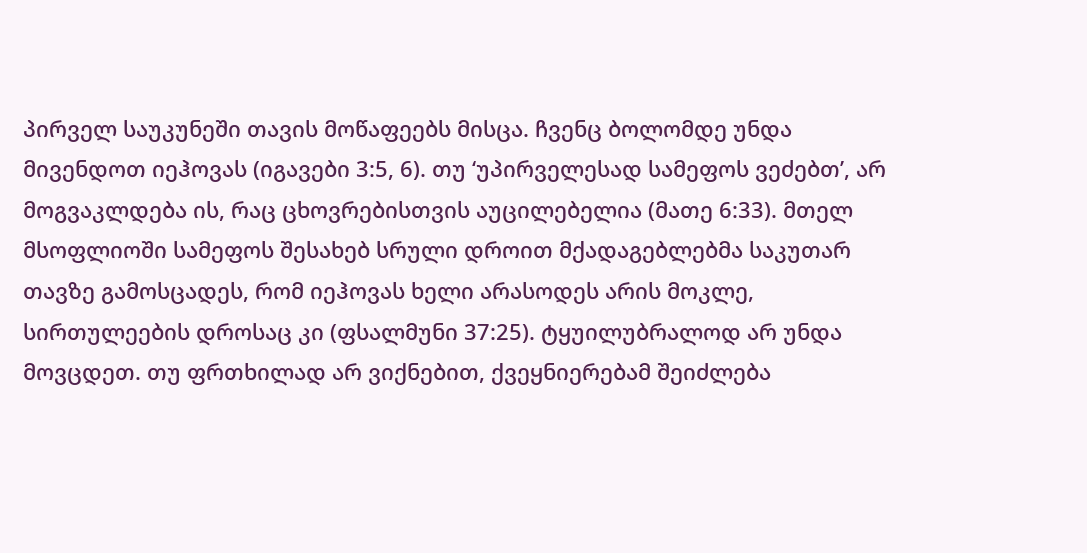პირველ საუკუნეში თავის მოწაფეებს მისცა. ჩვენც ბოლომდე უნდა მივენდოთ იეჰოვას (იგავები 3:5, 6). თუ ‘უპირველესად სამეფოს ვეძებთ’, არ მოგვაკლდება ის, რაც ცხოვრებისთვის აუცილებელია (მათე 6:33). მთელ მსოფლიოში სამეფოს შესახებ სრული დროით მქადაგებლებმა საკუთარ თავზე გამოსცადეს, რომ იეჰოვას ხელი არასოდეს არის მოკლე, სირთულეების დროსაც კი (ფსალმუნი 37:25). ტყუილუბრალოდ არ უნდა მოვცდეთ. თუ ფრთხილად არ ვიქნებით, ქვეყნიერებამ შეიძლება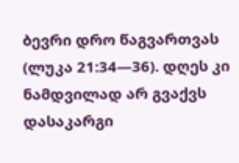ბევრი დრო წაგვართვას (ლუკა 21:34—36). დღეს კი ნამდვილად არ გვაქვს დასაკარგი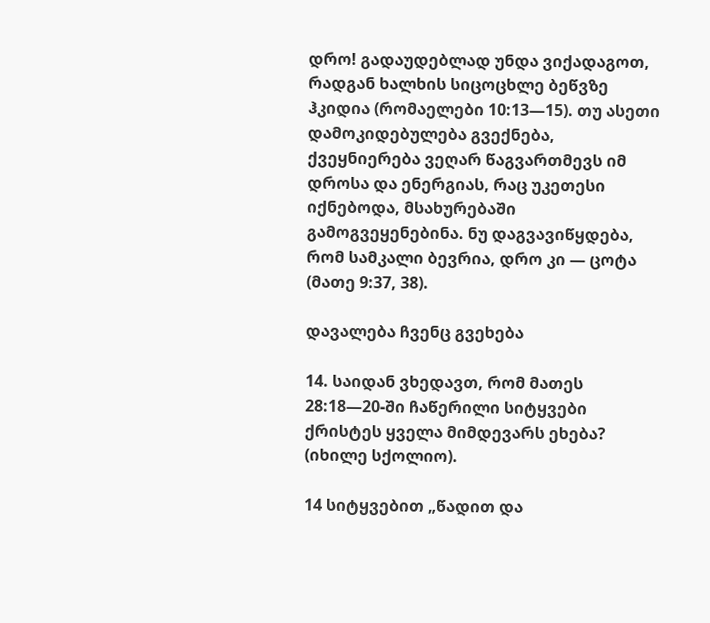დრო! გადაუდებლად უნდა ვიქადაგოთ, რადგან ხალხის სიცოცხლე ბეწვზე ჰკიდია (რომაელები 10:13—15). თუ ასეთი დამოკიდებულება გვექნება, ქვეყნიერება ვეღარ წაგვართმევს იმ დროსა და ენერგიას, რაც უკეთესი იქნებოდა, მსახურებაში გამოგვეყენებინა. ნუ დაგვავიწყდება, რომ სამკალი ბევრია, დრო კი — ცოტა (მათე 9:37, 38).

დავალება ჩვენც გვეხება

14. საიდან ვხედავთ, რომ მათეს 28:18—20-ში ჩაწერილი სიტყვები ქრისტეს ყველა მიმდევარს ეხება? (იხილე სქოლიო).

14 სიტყვებით „წადით და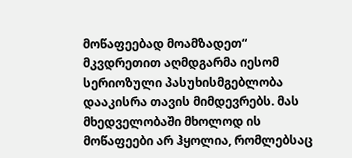მოწაფეებად მოამზადეთ“ მკვდრეთით აღმდგარმა იესომ სერიოზული პასუხისმგებლობა დააკისრა თავის მიმდევრებს. მას მხედველობაში მხოლოდ ის მოწაფეები არ ჰყოლია, რომლებსაც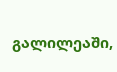გალილეაში,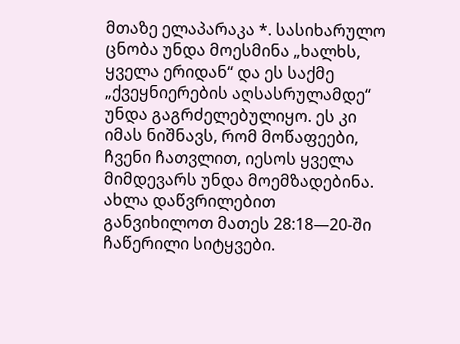მთაზე ელაპარაკა *. სასიხარულო ცნობა უნდა მოესმინა „ხალხს, ყველა ერიდან“ და ეს საქმე „ქვეყნიერების აღსასრულამდე“ უნდა გაგრძელებულიყო. ეს კი იმას ნიშნავს, რომ მოწაფეები, ჩვენი ჩათვლით, იესოს ყველა მიმდევარს უნდა მოემზადებინა. ახლა დაწვრილებით განვიხილოთ მათეს 28:18—20-ში ჩაწერილი სიტყვები.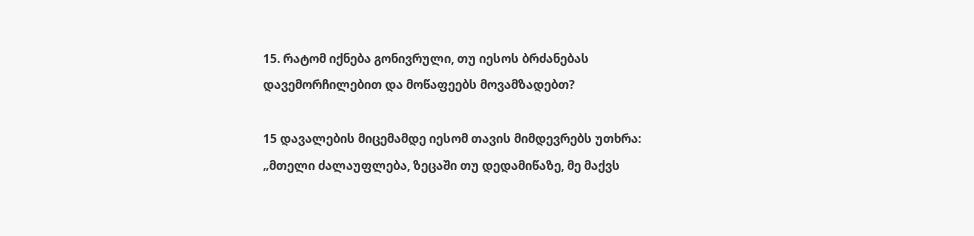15. რატომ იქნება გონივრული, თუ იესოს ბრძანებას დავემორჩილებით და მოწაფეებს მოვამზადებთ?

15 დავალების მიცემამდე იესომ თავის მიმდევრებს უთხრა: „მთელი ძალაუფლება, ზეცაში თუ დედამიწაზე, მე მაქვს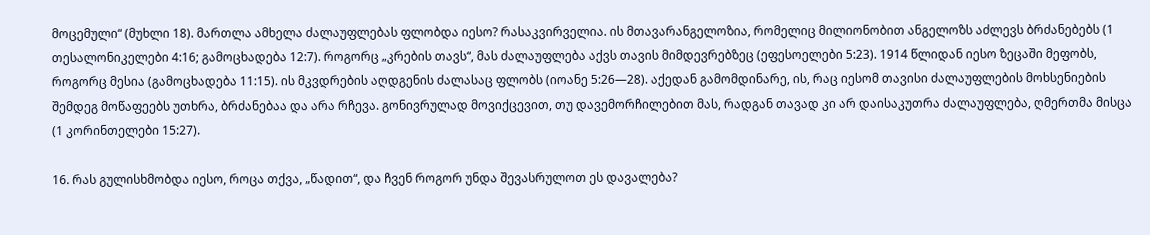მოცემული“ (მუხლი 18). მართლა ამხელა ძალაუფლებას ფლობდა იესო? რასაკვირველია. ის მთავარანგელოზია, რომელიც მილიონობით ანგელოზს აძლევს ბრძანებებს (1 თესალონიკელები 4:16; გამოცხადება 12:7). როგორც „კრების თავს“, მას ძალაუფლება აქვს თავის მიმდევრებზეც (ეფესოელები 5:23). 1914 წლიდან იესო ზეცაში მეფობს, როგორც მესია (გამოცხადება 11:15). ის მკვდრების აღდგენის ძალასაც ფლობს (იოანე 5:26—28). აქედან გამომდინარე, ის, რაც იესომ თავისი ძალაუფლების მოხსენიების შემდეგ მოწაფეებს უთხრა, ბრძანებაა და არა რჩევა. გონივრულად მოვიქცევით, თუ დავემორჩილებით მას, რადგან თავად კი არ დაისაკუთრა ძალაუფლება, ღმერთმა მისცა (1 კორინთელები 15:27).

16. რას გულისხმობდა იესო, როცა თქვა, „წადით“, და ჩვენ როგორ უნდა შევასრულოთ ეს დავალება?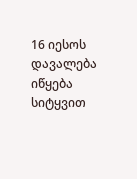16 იესოს დავალება იწყება სიტყვით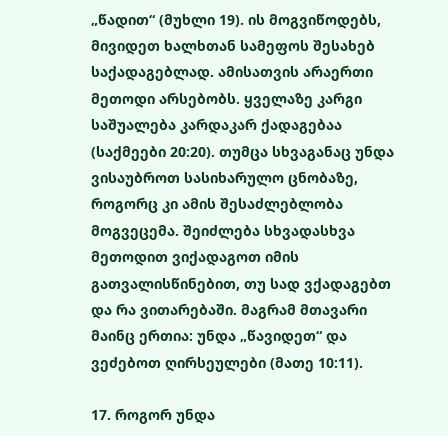„წადით“ (მუხლი 19). ის მოგვიწოდებს, მივიდეთ ხალხთან სამეფოს შესახებ საქადაგებლად. ამისათვის არაერთი მეთოდი არსებობს. ყველაზე კარგი საშუალება კარდაკარ ქადაგებაა (საქმეები 20:20). თუმცა სხვაგანაც უნდა ვისაუბროთ სასიხარულო ცნობაზე, როგორც კი ამის შესაძლებლობა მოგვეცემა. შეიძლება სხვადასხვა მეთოდით ვიქადაგოთ იმის გათვალისწინებით, თუ სად ვქადაგებთ და რა ვითარებაში. მაგრამ მთავარი მაინც ერთია: უნდა „წავიდეთ“ და ვეძებოთ ღირსეულები (მათე 10:11).

17. როგორ უნდა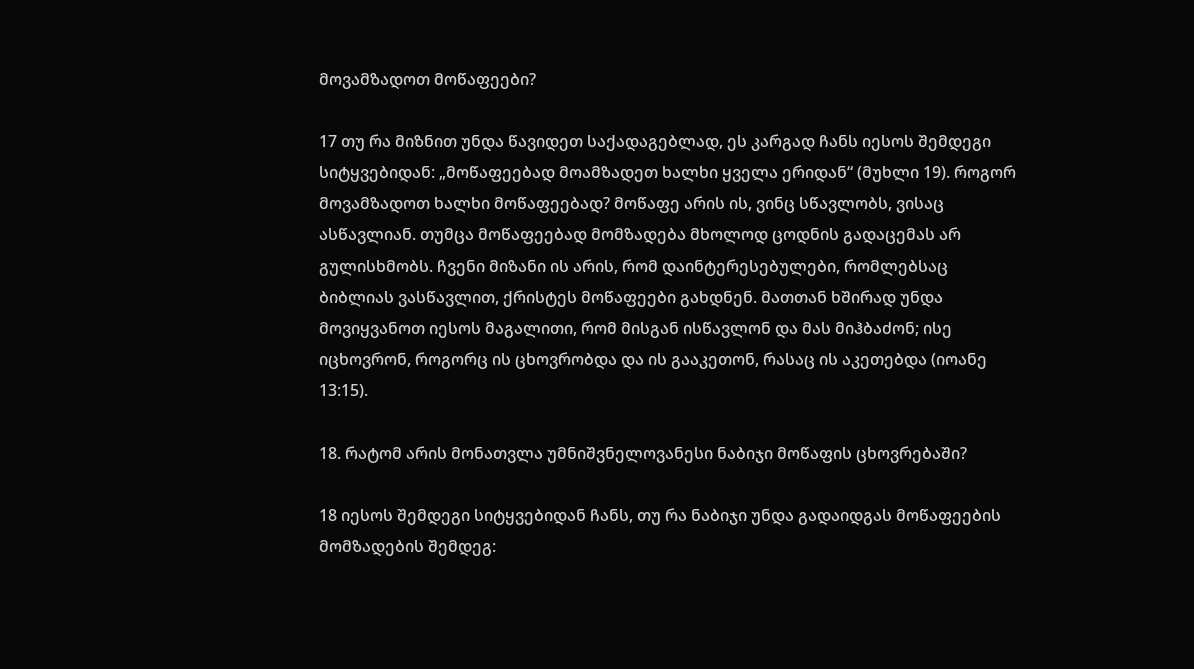მოვამზადოთ მოწაფეები?

17 თუ რა მიზნით უნდა წავიდეთ საქადაგებლად, ეს კარგად ჩანს იესოს შემდეგი სიტყვებიდან: „მოწაფეებად მოამზადეთ ხალხი ყველა ერიდან“ (მუხლი 19). როგორ მოვამზადოთ ხალხი მოწაფეებად? მოწაფე არის ის, ვინც სწავლობს, ვისაც ასწავლიან. თუმცა მოწაფეებად მომზადება მხოლოდ ცოდნის გადაცემას არ გულისხმობს. ჩვენი მიზანი ის არის, რომ დაინტერესებულები, რომლებსაც ბიბლიას ვასწავლით, ქრისტეს მოწაფეები გახდნენ. მათთან ხშირად უნდა მოვიყვანოთ იესოს მაგალითი, რომ მისგან ისწავლონ და მას მიჰბაძონ; ისე იცხოვრონ, როგორც ის ცხოვრობდა და ის გააკეთონ, რასაც ის აკეთებდა (იოანე 13:15).

18. რატომ არის მონათვლა უმნიშვნელოვანესი ნაბიჯი მოწაფის ცხოვრებაში?

18 იესოს შემდეგი სიტყვებიდან ჩანს, თუ რა ნაბიჯი უნდა გადაიდგას მოწაფეების მომზადების შემდეგ: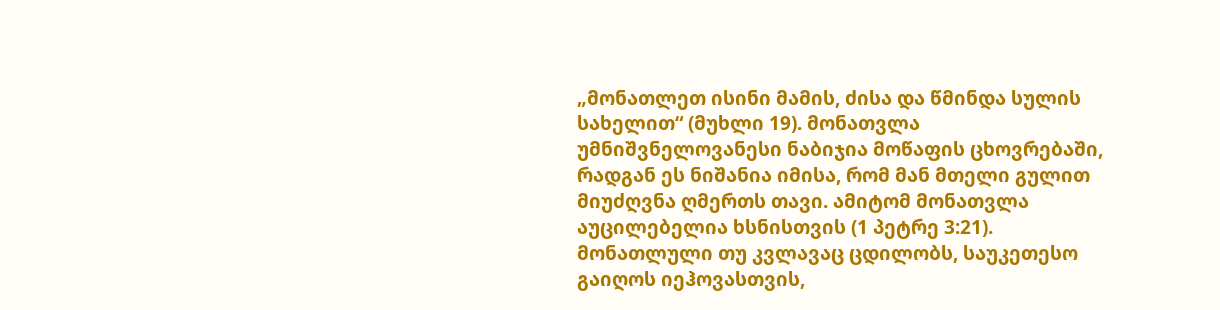„მონათლეთ ისინი მამის, ძისა და წმინდა სულის სახელით“ (მუხლი 19). მონათვლა უმნიშვნელოვანესი ნაბიჯია მოწაფის ცხოვრებაში, რადგან ეს ნიშანია იმისა, რომ მან მთელი გულით მიუძღვნა ღმერთს თავი. ამიტომ მონათვლა აუცილებელია ხსნისთვის (1 პეტრე 3:21). მონათლული თუ კვლავაც ცდილობს, საუკეთესო გაიღოს იეჰოვასთვის,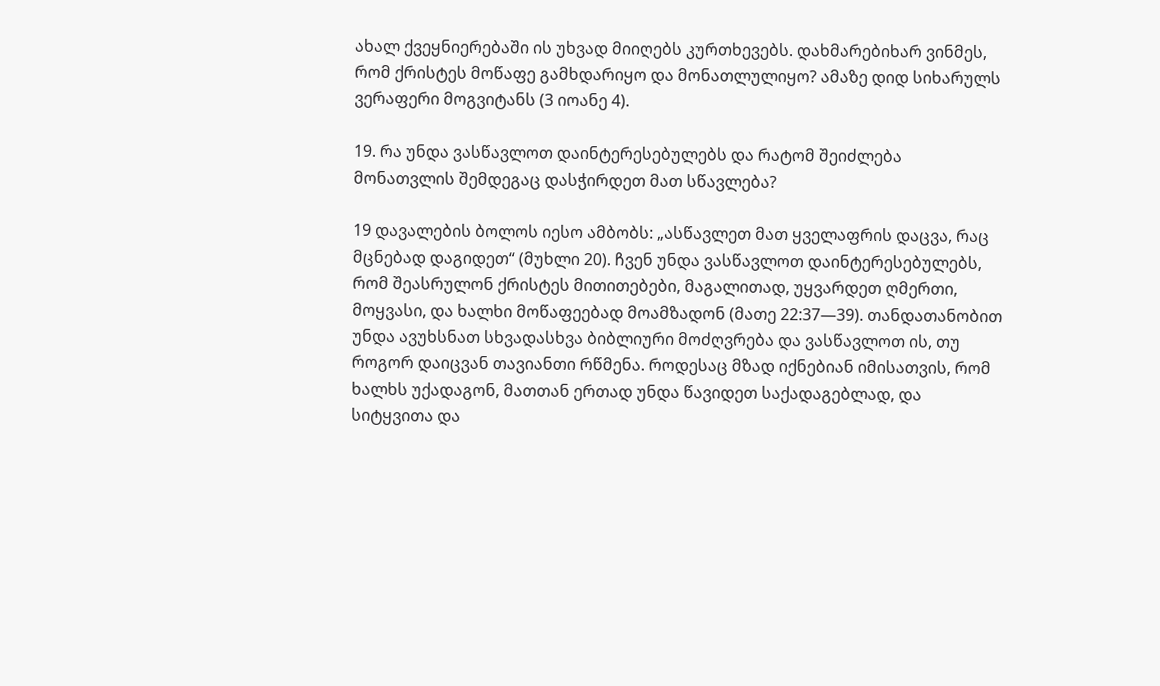ახალ ქვეყნიერებაში ის უხვად მიიღებს კურთხევებს. დახმარებიხარ ვინმეს, რომ ქრისტეს მოწაფე გამხდარიყო და მონათლულიყო? ამაზე დიდ სიხარულს ვერაფერი მოგვიტანს (3 იოანე 4).

19. რა უნდა ვასწავლოთ დაინტერესებულებს და რატომ შეიძლება მონათვლის შემდეგაც დასჭირდეთ მათ სწავლება?

19 დავალების ბოლოს იესო ამბობს: „ასწავლეთ მათ ყველაფრის დაცვა, რაც მცნებად დაგიდეთ“ (მუხლი 20). ჩვენ უნდა ვასწავლოთ დაინტერესებულებს, რომ შეასრულონ ქრისტეს მითითებები, მაგალითად, უყვარდეთ ღმერთი, მოყვასი, და ხალხი მოწაფეებად მოამზადონ (მათე 22:37—39). თანდათანობით უნდა ავუხსნათ სხვადასხვა ბიბლიური მოძღვრება და ვასწავლოთ ის, თუ როგორ დაიცვან თავიანთი რწმენა. როდესაც მზად იქნებიან იმისათვის, რომ ხალხს უქადაგონ, მათთან ერთად უნდა წავიდეთ საქადაგებლად, და სიტყვითა და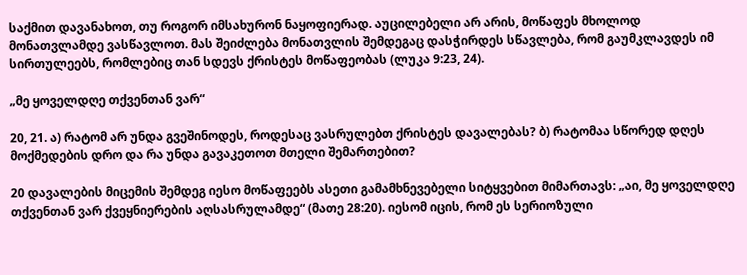საქმით დავანახოთ, თუ როგორ იმსახურონ ნაყოფიერად. აუცილებელი არ არის, მოწაფეს მხოლოდ მონათვლამდე ვასწავლოთ. მას შეიძლება მონათვლის შემდეგაც დასჭირდეს სწავლება, რომ გაუმკლავდეს იმ სირთულეებს, რომლებიც თან სდევს ქრისტეს მოწაფეობას (ლუკა 9:23, 24).

„მე ყოველდღე თქვენთან ვარ“

20, 21. ა) რატომ არ უნდა გვეშინოდეს, როდესაც ვასრულებთ ქრისტეს დავალებას? ბ) რატომაა სწორედ დღეს მოქმედების დრო და რა უნდა გავაკეთოთ მთელი შემართებით?

20 დავალების მიცემის შემდეგ იესო მოწაფეებს ასეთი გამამხნევებელი სიტყვებით მიმართავს: „აი, მე ყოველდღე თქვენთან ვარ ქვეყნიერების აღსასრულამდე“ (მათე 28:20). იესომ იცის, რომ ეს სერიოზული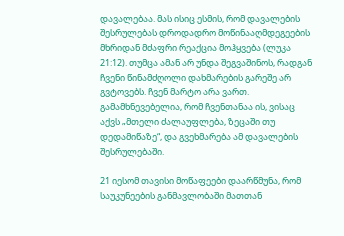დავალებაა. მას ისიც ესმის, რომ დავალების შესრულებას დროდადრო მოწინააღმდეგეების მხრიდან მძაფრი რეაქცია მოჰყვება (ლუკა 21:12). თუმცა ამან არ უნდა შეგვაშინოს, რადგან ჩვენი წინამძღოლი დახმარების გარეშე არ გვტოვებს. ჩვენ მარტო არა ვართ. გამამხნევებელია, რომ ჩვენთანაა ის, ვისაც აქვს „მთელი ძალაუფლება, ზეცაში თუ დედამიწაზე“, და გვეხმარება ამ დავალების შესრულებაში.

21 იესომ თავისი მოწაფეები დაარწმუნა, რომ საუკუნეების განმავლობაში მათთან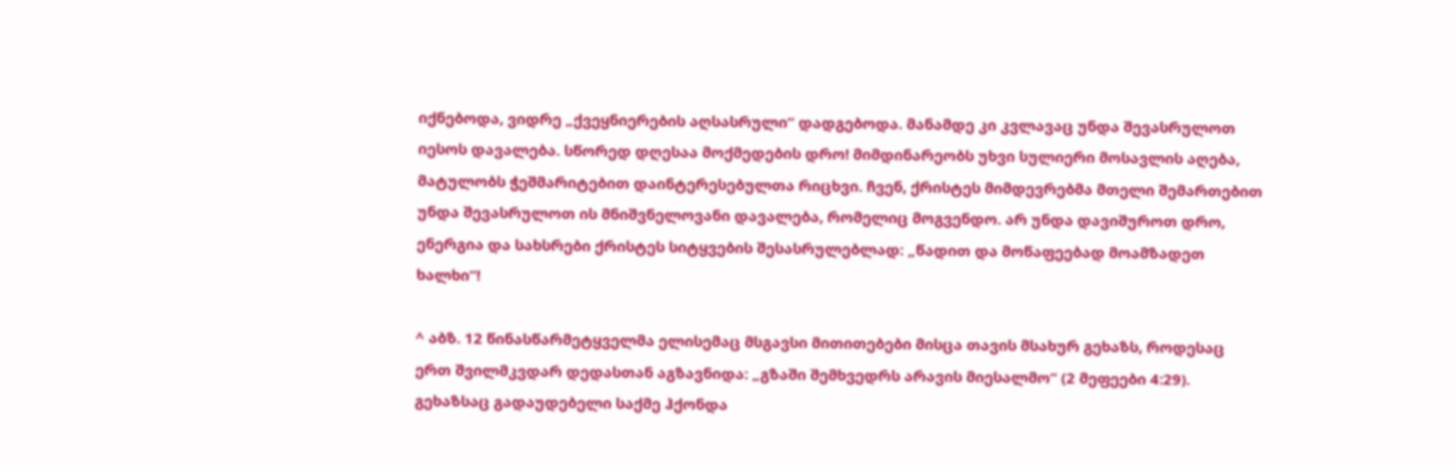იქნებოდა, ვიდრე „ქვეყნიერების აღსასრული“ დადგებოდა. მანამდე კი კვლავაც უნდა შევასრულოთ იესოს დავალება. სწორედ დღესაა მოქმედების დრო! მიმდინარეობს უხვი სულიერი მოსავლის აღება, მატულობს ჭეშმარიტებით დაინტერესებულთა რიცხვი. ჩვენ, ქრისტეს მიმდევრებმა მთელი შემართებით უნდა შევასრულოთ ის მნიშვნელოვანი დავალება, რომელიც მოგვენდო. არ უნდა დავიშუროთ დრო, ენერგია და სახსრები ქრისტეს სიტყვების შესასრულებლად: „წადით და მოწაფეებად მოამზადეთ ხალხი“!

^ აბზ. 12 წინასწარმეტყველმა ელისემაც მსგავსი მითითებები მისცა თავის მსახურ გეხაზს, როდესაც ერთ შვილმკვდარ დედასთან აგზავნიდა: „გზაში შემხვედრს არავის მიესალმო“ (2 მეფეები 4:29). გეხაზსაც გადაუდებელი საქმე ჰქონდა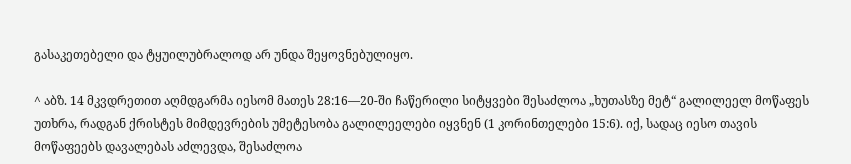გასაკეთებელი და ტყუილუბრალოდ არ უნდა შეყოვნებულიყო.

^ აბზ. 14 მკვდრეთით აღმდგარმა იესომ მათეს 28:16—20-ში ჩაწერილი სიტყვები შესაძლოა „ხუთასზე მეტ“ გალილეელ მოწაფეს უთხრა, რადგან ქრისტეს მიმდევრების უმეტესობა გალილეელები იყვნენ (1 კორინთელები 15:6). იქ, სადაც იესო თავის მოწაფეებს დავალებას აძლევდა, შესაძლოა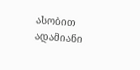ასობით ადამიანი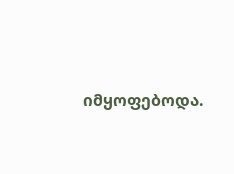იმყოფებოდა.